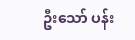ဦးသော် ပန်း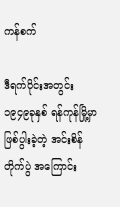ကန်စက်

ဒီရက်ပိုင်းအတွင်း ၁၉၄၉ခုနှစ် ရန်ကုန်မြို့မှာ ဖြစ်ပွါးခဲ့တဲ့ အင်းစိန်တိုက်ပွဲ အကြောင်း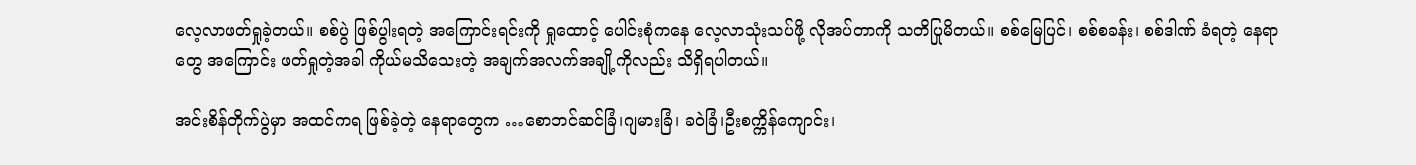လေ့လာဖတ်ရှုခဲ့တယ်။ စစ်ပွဲ ဖြစ်ပွါးရတဲ့ အကြောင်းရင်းကို ရှုထောင့် ပေါင်းစုံကနေ လေ့လာသုံးသပ်ဖို့ လိုအပ်တာကို သတိပြုမိတယ်။ စစ်မြေပြင်၊ စစ်စခန်း၊ စစ်ဒါဏ် ခံရတဲ့ နေရာတွေ အကြောင်း ဖတ်ရှုတဲ့အခါ ကိုယ်မသိသေးတဲ့ အချက်အလက်အချို့ကိုလည်း သိရှိရပါတယ်။

အင်းစိန်တိုက်ပွဲမှာ အထင်ကရ ဖြစ်ခဲ့တဲ့ နေရာတွေက …စောဘင်ဆင်ခြံ၊ဂျမားခြံ၊ ခဝဲခြံ၊ဦးစက္ကိန်ကျောင်း၊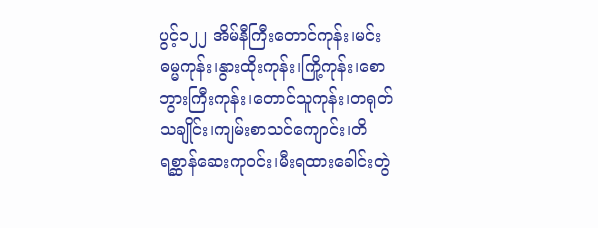ပွင့်၁၂၂ အိမ်နီကြီးတောင်ကုန်း၊မင်းဓမ္မကုန်း၊နွားထိုးကုန်း၊ကြို့ကုန်း၊စောဘွားကြီးကုန်း၊တောင်သူကုန်း၊တရုတ်သချိုင်း၊ကျမ်းစာသင်ကျောင်း၊တိရစ္ဆာန်ဆေးကုဝင်း၊မီးရထားခေါင်းတွဲ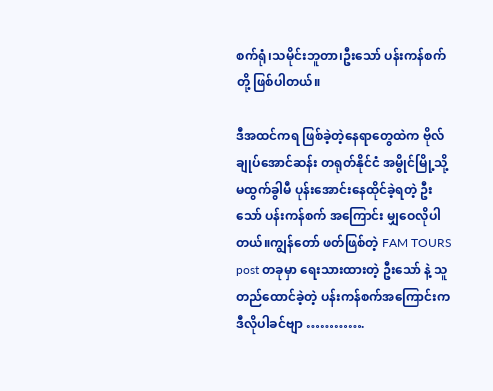စက်ရုံ၊သမိုင်းဘူတာ၊ဦးသော် ပန်းကန်စက် တို့ ဖြစ်ပါတယ်။

ဒီအထင်ကရ ဖြစ်ခဲ့တဲ့နေရာတွေထဲက ဗိုလ်ချုပ်အောင်ဆန်း တရုတ်နိုင်ငံ အမွိုင်မြို့သို့ မထွက်ခွါမီ ပုန်းအောင်းနေထိုင်ခဲ့ရတဲ့ ဦးသော် ပန်းကန်စက် အကြောင်း မျှဝေလိုပါတယ်။ကျွန်တော် ဖတ်ဖြစ်တဲ့ FAM TOURS post တခုမှာ ရေးသားထားတဲ့ ဦးသော် နဲ့ သူတည်ထောင်ခဲ့တဲ့ ပန်းကန်စက်အကြောင်းက ဒီလိုပါခင်ဗျာ ………….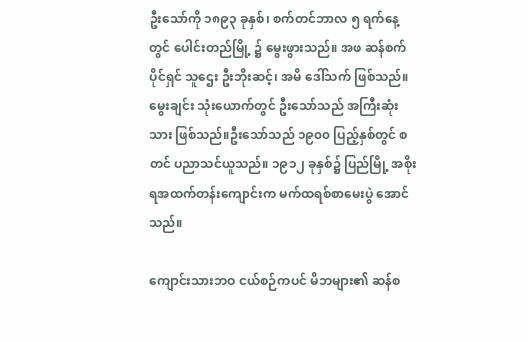ဦးသော်ကို ၁၈၉၃ ခုနှစ်၊ စက်တင်ဘာလ ၅ ရက်နေ့တွင် ပေါင်းတည်မြို့ ၌ မွေးဖွားသည်။ အဖ ဆန်စက်ပိုင်ရှင် သူဌေး ဦးဘိုးဆင့်၊ အမိ ဒေါ်သက် ဖြစ်သည်။ မွေးချင်း သုံးယောက်တွင် ဦးသော်သည် အကြီးဆုံးသား ဖြစ်သည်။ဦးသော်သည် ၁၉၀၀ ပြည့်နှစ်တွင် စတင် ပညာသင်ယူသည်။ ၁၉၁၂ ခုနှစ်၌ ပြည်မြို့ အစိုးရအထက်တန်းကျောင်းက မက်ထရစ်စာမေးပွဲ အောင်သည်။

ကျောင်းသားဘဝ ငယ်စဉ်ကပင် မိဘများ၏ ဆန်စ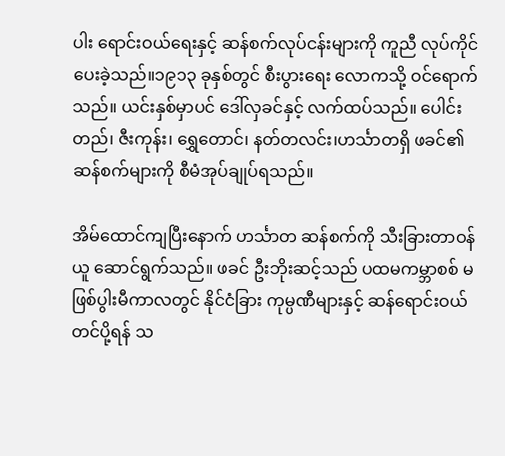ပါး ရောင်းဝယ်ရေးနှင့် ဆန်စက်လုပ်ငန်းများကို ကူညီ လုပ်ကိုင်ပေးခဲ့သည်။၁၉၁၃ ခုနှစ်တွင် စီးပွားရေး လောကသို့ ဝင်ရောက်သည်။ ယင်းနှစ်မှာပင် ဒေါ်လှခင်နှင့် လက်ထပ်သည်။ ပေါင်းတည်၊ ဇီးကုန်း၊ ရွှေတောင်၊ နတ်တလင်း၊ဟင်္သာတရှိ ဖခင်၏ ဆန်စက်များကို စီမံအုပ်ချုပ်ရသည်။

အိမ်ထောင်ကျပြီးနောက် ဟင်္သာတ ဆန်စက်ကို သီးခြားတာဝန်ယူ ဆောင်ရွက်သည်။ ဖခင် ဦးဘိုးဆင့်သည် ပထမကမ္ဘာစစ် မဖြစ်ပွါးမီကာလတွင် နိုင်ငံခြား ကုမ္ပဏီများနှင့် ဆန်ရောင်းဝယ် တင်ပို့ရန် သ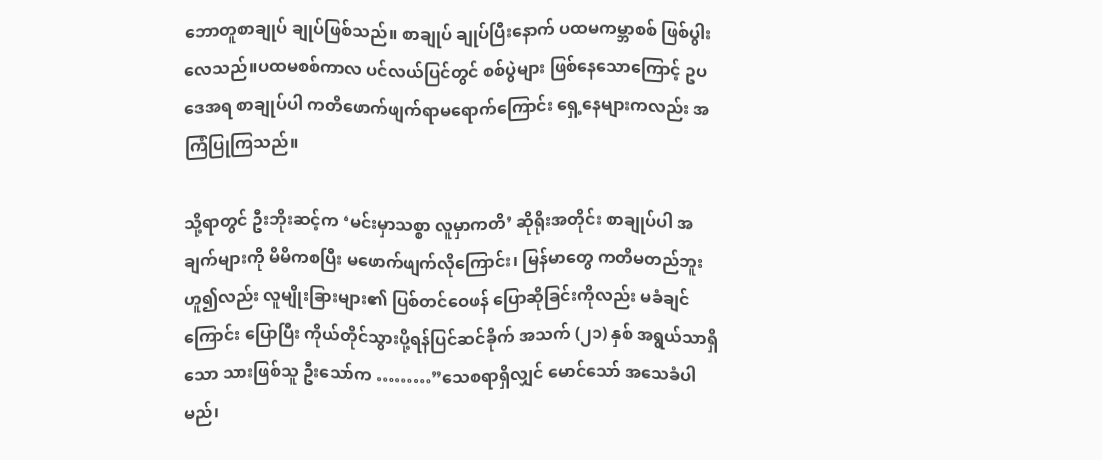ဘောတူစာချုပ် ချုပ်ဖြစ်သည်။ စာချုပ် ချုပ်ပြီးနောက် ပထမကမ္ဘာစစ် ဖြစ်ပွါးလေသည်။ပထမစစ်ကာလ ပင်လယ်ပြင်တွင် စစ်ပွဲများ ဖြစ်နေသောကြောင့် ဥပဒေအရ စာချုပ်ပါ ကတိဖောက်ဖျက်ရာမရောက်ကြောင်း ရှေ့နေများကလည်း အကြံပြုကြသည်။

သို့ရာတွင် ဦးဘိုးဆင့်က ‘မင်းမှာသစ္စာ လူမှာကတိ’ ဆိုရိုးအတိုင်း စာချုပ်ပါ အချက်များကို မိမိကစပြီး မဖောက်ဖျက်လိုကြောင်း၊ မြန်မာတွေ ကတိမတည်ဘူး ဟူ၍လည်း လူမျိုးခြားများ၏ ပြစ်တင်ဝေဖန် ပြောဆိုခြင်းကိုလည်း မခံချင်ကြောင်း ပြောပြီး ကိုယ်တိုင်သွားပို့ရန်ပြင်ဆင်ခိုက် အသက် (၂၁) နှစ် အရွယ်သာရှိသော သားဖြစ်သူ ဦးသော်က ………”သေစရာရှိလျှင် မောင်သော် အသေခံပါမည်၊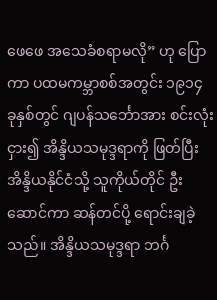ဖေဖေ အသေခံစရာမလို” ဟု ပြောကာ ပထမကမ္ဘာစစ်အတွင်း ၁၉၁၄ ခုနှစ်တွင် ဂျပန်သင်္ဘောအား စင်းလုံးငှား၍ အိန္ဒိယသမုဒ္ဒရာကို ဖြတ်ပြီး အိန္ဒိယနိုင်ငံသို့ သူကိုယ်တိုင် ဦးဆောင်ကာ ဆန်တင်ပို့ ရောင်းချခဲ့သည်။ အိန္ဒိယသမုဒ္ဒရာ ဘင်္ဂ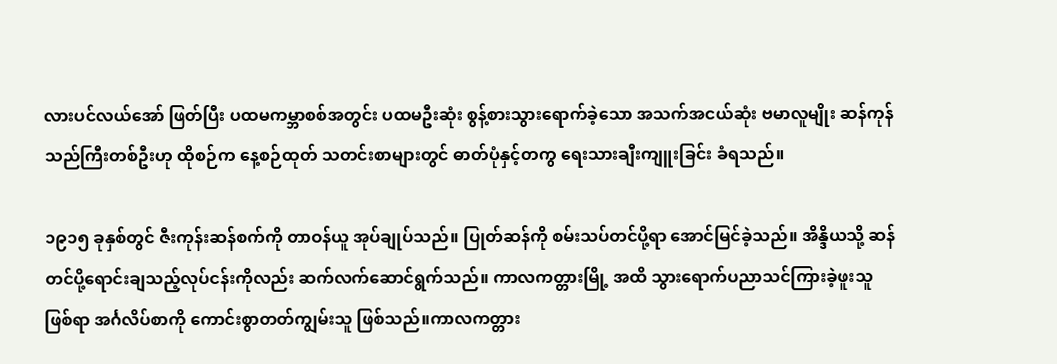လားပင်လယ်အော် ဖြတ်ပြီး ပထမကမ္ဘာစစ်အတွင်း ပထမဦးဆုံး စွန့်စားသွားရောက်ခဲ့သော အသက်အငယ်ဆုံး ဗမာလူမျိုး ဆန်ကုန်သည်ကြီးတစ်ဦးဟု ထိုစဉ်က နေ့စဉ်ထုတ် သတင်းစာများတွင် ဓာတ်ပုံနှင့်တကွ ရေးသားချီးကျူးခြင်း ခံရသည်။

၁၉၁၅ ခုနှစ်တွင် ဇီးကုန်းဆန်စက်ကို တာဝန်ယူ အုပ်ချုပ်သည်။ ပြုတ်ဆန်ကို စမ်းသပ်တင်ပို့ရာ အောင်မြင်ခဲ့သည်။ အိန္ဒိယသို့ ဆန်တင်ပို့ရောင်းချသည့်လုပ်ငန်းကိုလည်း ဆက်လက်ဆောင်ရွက်သည်။ ကာလကတ္တားမြို့ အထိ သွားရောက်ပညာသင်ကြားခဲ့ဖူးသူ ဖြစ်ရာ အင်္ဂလိပ်စာကို ကောင်းစွာတတ်ကျွမ်းသူ ဖြစ်သည်။ကာလကတ္တား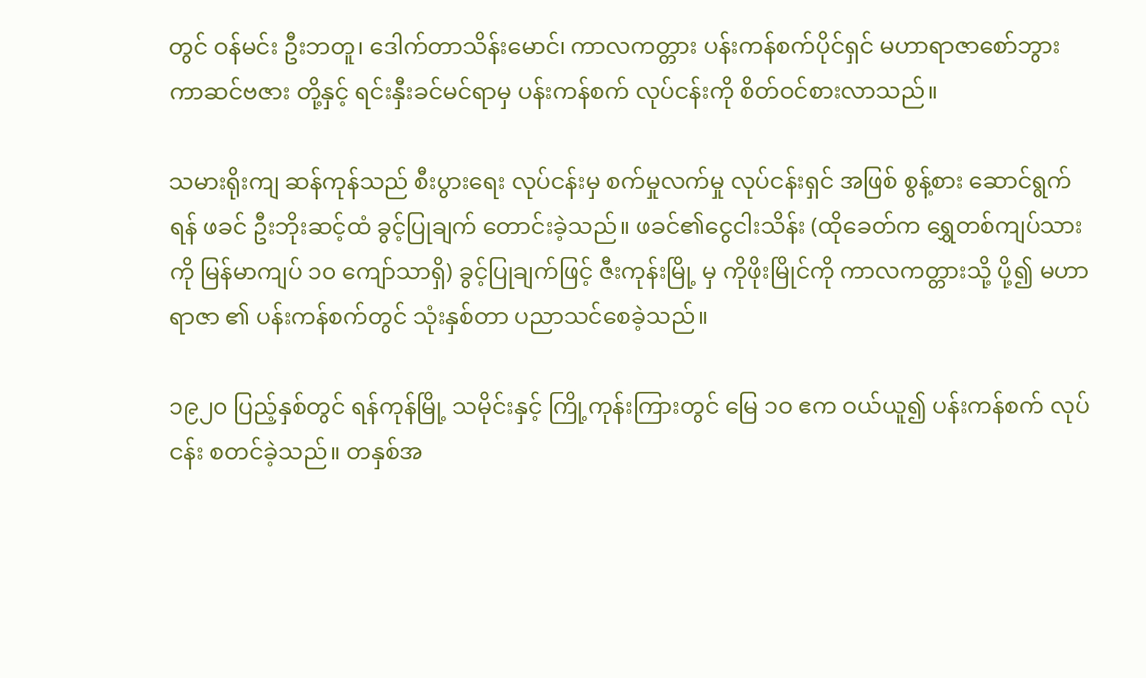တွင် ဝန်မင်း ဦးဘတူ၊ ဒေါက်တာသိန်းမောင်၊ ကာလကတ္တား ပန်းကန်စက်ပိုင်ရှင် မဟာရာဇာစော်ဘွား ကာဆင်ဗဇား တို့နှင့် ရင်းနှီးခင်မင်ရာမှ ပန်းကန်စက် လုပ်ငန်းကို စိတ်ဝင်စားလာသည်။

သမားရိုးကျ ဆန်ကုန်သည် စီးပွားရေး လုပ်ငန်းမှ စက်မှုလက်မှု လုပ်ငန်းရှင် အဖြစ် စွန့်စား ဆောင်ရွက်ရန် ဖခင် ဦးဘိုးဆင့်ထံ ခွင့်ပြုချက် တောင်းခဲ့သည်။ ဖခင်၏ငွေငါးသိန်း (ထိုခေတ်က ရွှေတစ်ကျပ်သားကို မြန်မာကျပ် ၁၀ ကျော်သာရှိ) ခွင့်ပြုချက်ဖြင့် ဇီးကုန်းမြို့ မှ ကိုဖိုးမြိုင်ကို ကာလကတ္တားသို့ ပို့၍ မဟာရာဇာ ၏ ပန်းကန်စက်တွင် သုံးနှစ်တာ ပညာသင်စေခဲ့သည်။

၁၉၂၀ ပြည့်နှစ်တွင် ရန်ကုန်မြို့ သမိုင်းနှင့် ကြို့ကုန်းကြားတွင် မြေ ၁ဝ ဧက ဝယ်ယူ၍ ပန်းကန်စက် လုပ်ငန်း စတင်ခဲ့သည်။ တနှစ်အ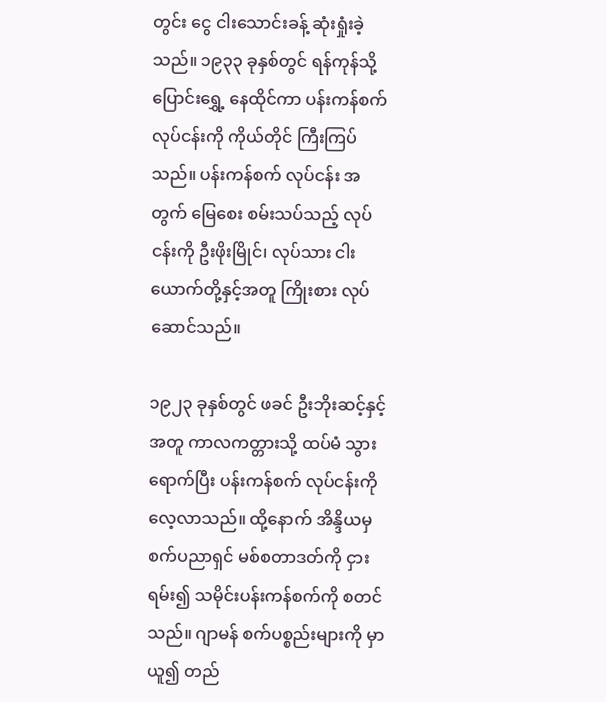တွင်း ငွေ ငါးသောင်းခန့် ဆုံးရှုံးခဲ့သည်။ ၁၉၃၃ ခုနှစ်တွင် ရန်ကုန်သို့ ပြောင်းရွှေ့ နေထိုင်ကာ ပန်းကန်စက် လုပ်ငန်းကို ကိုယ်တိုင် ကြီးကြပ်သည်။ ပန်းကန်စက် လုပ်ငန်း အတွက် မြေစေး စမ်းသပ်သည့် လုပ်ငန်းကို ဦးဖိုးမြိုင်၊ လုပ်သား ငါးယောက်တို့နှင့်အတူ ကြိုးစား လုပ်ဆောင်သည်။

၁၉၂၃ ခုနှစ်တွင် ဖခင် ဦးဘိုးဆင့်နှင့် အတူ ကာလကတ္တားသို့ ထပ်မံ သွားရောက်ပြီး ပန်းကန်စက် လုပ်ငန်းကို လေ့လာသည်။ ထို့နောက် အိန္ဒိယမှ စက်ပညာရှင် မစ်စတာဒတ်ကို ငှားရမ်း၍ သမိုင်းပန်းကန်စက်ကို စတင်သည်။ ဂျာမန် စက်ပစ္စည်းများကို မှာယူ၍ တည်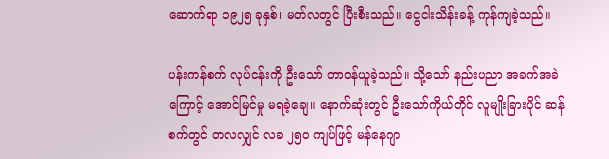ဆောက်ရာ ၁၉၂၅ ခုနှစ်၊ မတ်လတွင် ပြီးစီးသည်။ ငွေငါးသိန်းခန့် ကုန်ကျခဲ့သည်။

ပန်းကန်စက် လုပ်ငန်းကို ဦးသော် တာဝန်ယူခဲ့သည်။ သို့သော် နည်းပညာ အခက်အခဲကြောင့် အောင်မြင်မှု မရခဲ့ချေ။ နောက်ဆုံးတွင် ဦးသော်ကိုယ်တိုင် လူမျိုးခြားပိုင် ဆန်စက်တွင် တလလျှင် လခ ၂၅ဝ ကျပ်ဖြင့် မန်နေဂျာ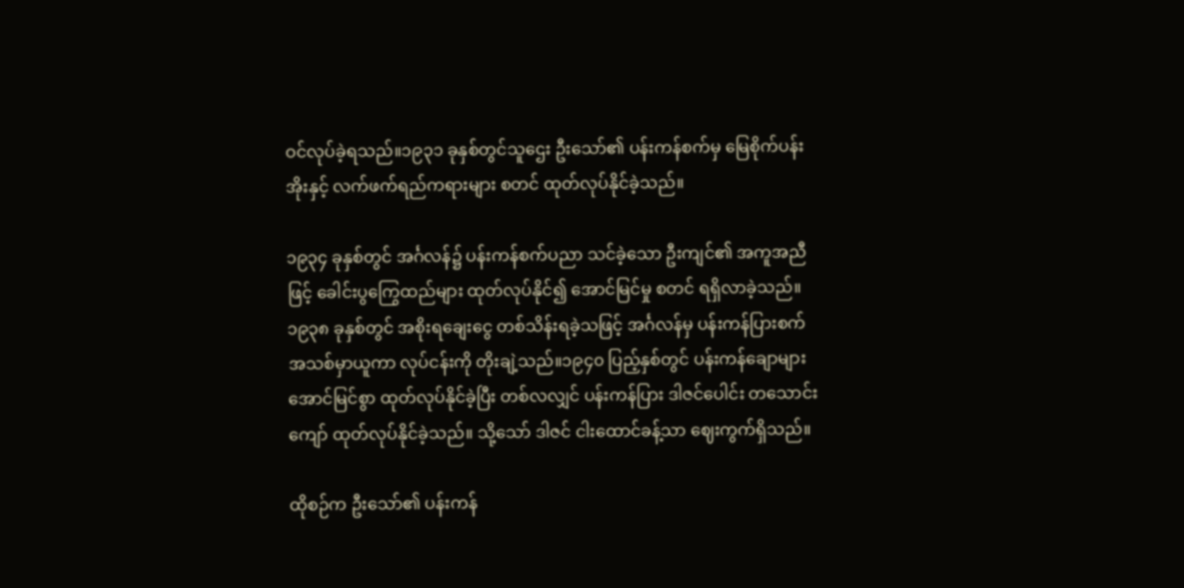ဝင်လုပ်ခဲ့ရသည်။၁၉၃၁ ခုနှစ်တွင်သူဌေး ဦးသော်၏ ပန်းကန်စက်မှ မြေစိုက်ပန်းအိုးနှင့် လက်ဖက်ရည်ကရားများ စတင် ထုတ်လုပ်နိုင်ခဲ့သည်။

၁၉၃၄ ခုနှစ်တွင် အင်္ဂလန်၌ ပန်းကန်စက်ပညာ သင်ခဲ့သော ဦးကျင်၏ အကူအညီဖြင့် ခေါင်းပွကြွေထည်များ ထုတ်လုပ်နိုင်၍ အောင်မြင်မှု စတင် ရရှိလာခဲ့သည်။ ၁၉၃၈ ခုနှစ်တွင် အစိုးရချေးငွေ တစ်သိန်းရခဲ့သဖြင့် အင်္ဂလန်မှ ပန်းကန်ပြားစက် အသစ်မှာယူကာ လုပ်ငန်းကို တိုးချဲ့သည်။၁၉၄၀ ပြည့်နှစ်တွင် ပန်းကန်ချောများ အောင်မြင်စွာ ထုတ်လုပ်နိုင်ခဲ့ပြီး တစ်လလျှင် ပန်းကန်ပြား ဒါဇင်ပေါင်း တသောင်းကျော် ထုတ်လုပ်နိုင်ခဲ့သည်။ သို့သော် ဒါဇင် ငါးထောင်ခန့်သာ ဈေးကွက်ရှိသည်။

ထိုစဉ်က ဦးသော်၏ ပန်းကန်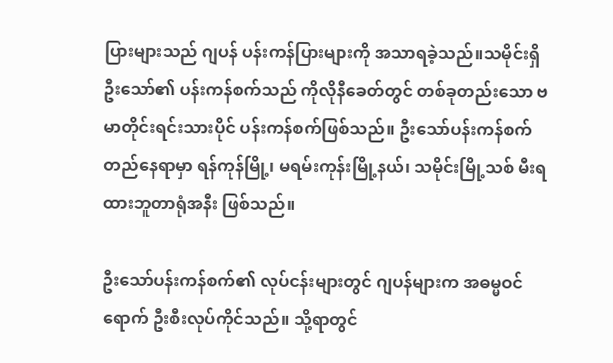ပြားများသည် ဂျပန် ပန်းကန်ပြားများကို အသာရခဲ့သည်။သမိုင်းရှိ ဦးသော်၏ ပန်းကန်စက်သည် ကိုလိုနီခေတ်တွင် တစ်ခုတည်းသော ဗမာတိုင်းရင်းသားပိုင် ပန်းကန်စက်ဖြစ်သည်။ ဦးသော်ပန်းကန်စက် တည်နေရာမှာ ရန်ကုန်မြို့၊ မရမ်းကုန်းမြို့နယ်၊ သမိုင်းမြို့သစ် မီးရထားဘူတာရုံအနီး ဖြစ်သည်။

ဦးသော်ပန်းကန်စက်၏ လုပ်ငန်းများတွင် ဂျပန်များက အဓမ္မဝင်ရောက် ဦးစီးလုပ်ကိုင်သည်။ သို့ရာတွင်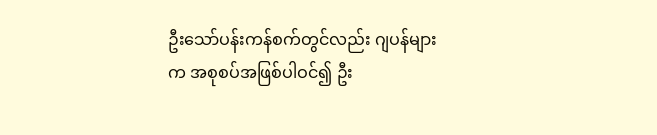ဦးသော်ပန်းကန်စက်တွင်လည်း ဂျပန်များက အစုစပ်အဖြစ်ပါဝင်၍ ဦး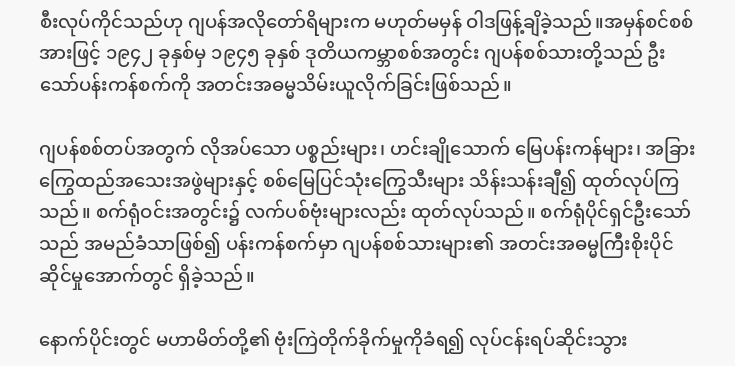စီးလုပ်ကိုင်သည်ဟု ဂျပန်အလိုတော်ရိများက မဟုတ်မမှန် ဝါဒဖြန့်ချိခဲ့သည်။အမှန်စင်စစ်အားဖြင့် ၁၉၄၂ ခုနှစ်မှ ၁၉၄၅ ခုနှစ် ဒုတိယကမ္ဘာစစ်အတွင်း ဂျပန်စစ်သားတို့သည် ဦးသော်ပန်းကန်စက်ကို အတင်းအဓမ္မသိမ်းယူလိုက်ခြင်းဖြစ်သည်။

ဂျပန်စစ်တပ်အတွက် လိုအပ်သော ပစ္စည်းများ၊ ဟင်းချိုသောက် မြေပန်းကန်များ၊ အခြားကြွေထည်အသေးအဖွဲများနှင့် စစ်မြေပြင်သုံးကြွေသီးများ သိန်းသန်းချီ၍ ထုတ်လုပ်ကြသည်။ စက်ရုံဝင်းအတွင်း၌ လက်ပစ်ဗုံးများလည်း ထုတ်လုပ်သည်။ စက်ရုံပိုင်ရှင်ဦးသော်သည် အမည်ခံသာဖြစ်၍ ပန်းကန်စက်မှာ ဂျပန်စစ်သားများ၏ အတင်းအဓမ္မကြီးစိုးပိုင်ဆိုင်မှုအောက်တွင် ရှိခဲ့သည်။

နောက်ပိုင်းတွင် မဟာမိတ်တို့၏ ဗုံးကြဲတိုက်ခိုက်မှုကိုခံရ၍ လုပ်ငန်းရပ်ဆိုင်းသွား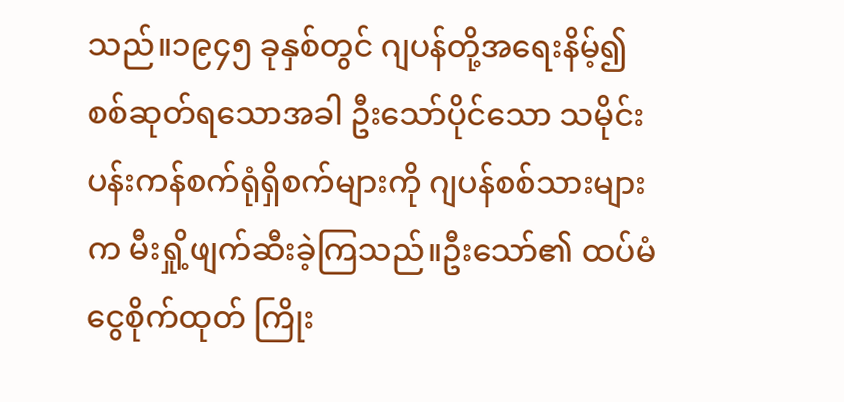သည်။၁၉၄၅ ခုနှစ်တွင် ဂျပန်တို့အရေးနိမ့်၍ စစ်ဆုတ်ရသောအခါ ဦးသော်ပိုင်သော သမိုင်းပန်းကန်စက်ရုံရှိစက်များကို ဂျပန်စစ်သားများက မီးရှို့ဖျက်ဆီးခဲ့ကြသည်။ဦးသော်၏ ထပ်မံငွေစိုက်ထုတ် ကြိုး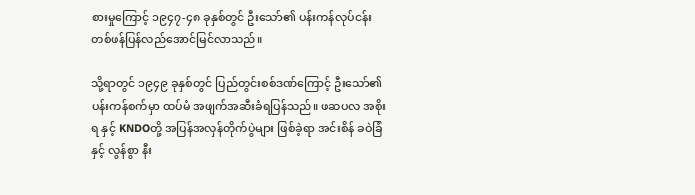စားမှုကြောင့် ၁၉၄၇-၄၈ ခုနှစ်တွင် ဦးသော်၏ ပန်းကန်လုပ်ငန်း တစ်ဖန်ပြန်လည်အောင်မြင်လာသည်။

သို့ရာတွင် ၁၉၄၉ ခုနှစ်တွင် ပြည်တွင်းစစ်ဒဏ်ကြောင့် ဦးသော်၏ ပန်းကန်စက်မှာ ထပ်မံ အဖျက်အဆီးခံရပြန်သည်။ ဖဆပလ အစိုးရ နှင့် KNDOတို့ အပြန်အလှန်တိုက်ပွဲများ ဖြစ်ခဲ့ရာ အင်းစိန် ခဝဲခြံနှင့် လွန်စွာ နီး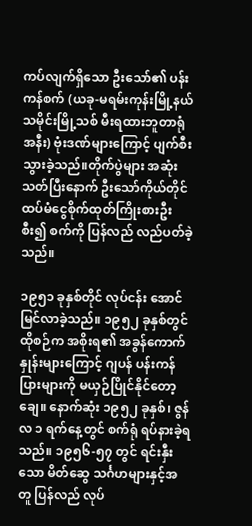ကပ်လျက်ရှိသော ဦးသော်၏ ပန်းကန်စက် (ယခု-မရမ်းကုန်းမြို့နယ် သမိုင်းမြို့သစ် မီးရထားဘူတာရုံအနီး) ဗုံးဒဏ်များကြောင့် ပျက်စီးသွားခဲ့သည်။တိုက်ပွဲများ အဆုံးသတ်ပြီးနောက် ဦးသော်ကိုယ်တိုင် ထပ်မံငွေစိုက်ထုတ်ကြိုးစားဦးစီး၍ စက်ကို ပြန်လည် လည်ပတ်ခဲ့သည်။

၁၉၅၁ ခုနှစ်တိုင် လုပ်ငန်း အောင်မြင်လာခဲ့သည်။ ၁၉၅၂ ခုနှစ်တွင် ထိုစဉ်က အစိုးရ၏ အခွန်ကောက်နှုန်းများကြောင့် ဂျပန် ပန်းကန်ပြားများကို မယှဉ်ပြိုင်နိုင်တော့ချေ။ နောက်ဆုံး ၁၉၅၂ ခုနှစ်၊ ဇွန်လ ၁ ရက်နေ့တွင် စက်ရုံ ရပ်နားခဲ့ရသည်။ ၁၉၅၆-၅၇ တွင် ရင်းနှီးသော မိတ်ဆွေ သင်္ဂဟများနှင့်အတူ ပြန်လည် လုပ်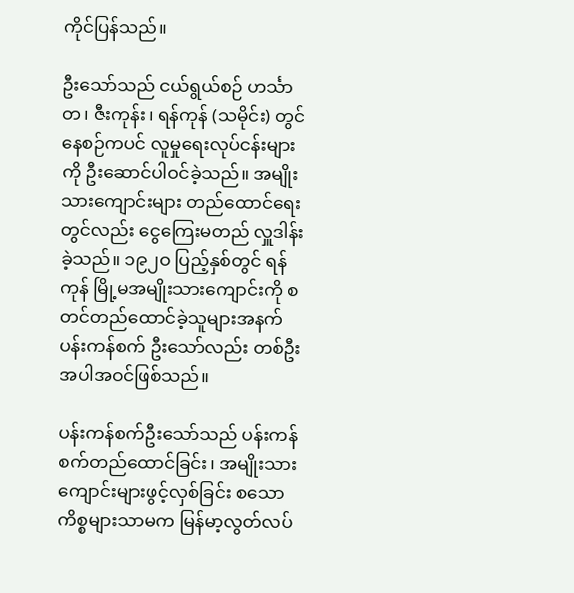ကိုင်ပြန်သည်။

ဦးသော်သည် ငယ်ရွယ်စဉ် ဟင်္သာတ၊ ဇီးကုန်း၊ ရန်ကုန် (သမိုင်း) တွင် နေစဉ်ကပင် လူမှုရေးလုပ်ငန်းများကို ဦးဆောင်ပါဝင်ခဲ့သည်။ အမျိုးသားကျောင်းများ တည်ထောင်ရေးတွင်လည်း ငွေကြေးမတည် လှူဒါန်းခဲ့သည်။ ၁၉၂ဝ ပြည့်နှစ်တွင် ရန်ကုန် မြို့မအမျိုးသားကျောင်းကို စတင်တည်ထောင်ခဲ့သူများအနက် ပန်းကန်စက် ဦးသော်လည်း တစ်ဦးအပါအဝင်ဖြစ်သည်။

ပန်းကန်စက်ဦးသော်သည် ပန်းကန်စက်တည်ထောင်ခြင်း၊ အမျိုးသားကျောင်းများဖွင့်လှစ်ခြင်း စသော ကိစ္စများသာမက မြန်မာ့လွတ်လပ်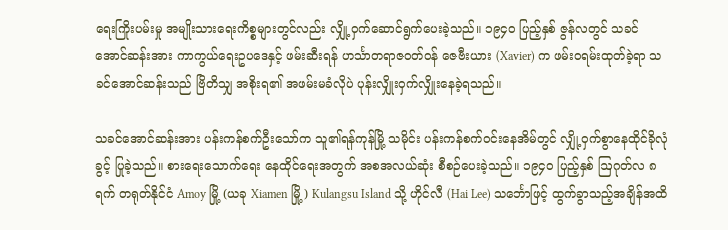ရေးကြိုးပမ်းမှု အမျိုးသားရေးကိစ္စများတွင်လည်း လျှို့ဝှက်ဆောင်ရွက်ပေးခဲ့သည်။ ၁၉၄၀ ပြည့်နှစ် ဇွန်လတွင် သခင်အောင်ဆန်းအား ကာကွယ်ရေးဥပဒေနှင့် ဖမ်းဆီးရန် ဟင်္သာတရာဇဝတ်ဝန် ဇေဗီးယား (Xavier) က ဖမ်းဝရမ်းထုတ်ခဲ့ရာ သခင်အောင်ဆန်းသည် ဗြိတိသျှ အစိုးရ၏ အဖမ်းမခံလိုပဲ ပုန်းလျှိုးဝှက်လျှိုးနေခဲ့ရသည်။

သခင်အောင်ဆန်းအား ပန်းကန်စက်ဦးသော်က သူ၏ရန်ကုန်မြို့ သမိုင်း ပန်းကန်စက်ဝင်းနေအိမ်တွင် လျှို့ဝှက်စွာနေထိုင်ခိုလုံခွင့် ပြုခဲ့သည်။ စားရေးသောက်ရေး နေထိုင်ရေးအတွက် အစအလယ်ဆုံး စီစဉ်ပေးခဲ့သည်။ ၁၉၄၀ ပြည့်နှစ် ဩဂုတ်လ ၈ ရက် တရုတ်နိုင်ငံ Amoy မြို့ (ယခု Xiamen မြို့) Kulangsu Island သို့ ဟိုင်လီ (Hai Lee) သင်္ဘောဖြင့် ထွက်ခွာသည့်အချိန်အထိ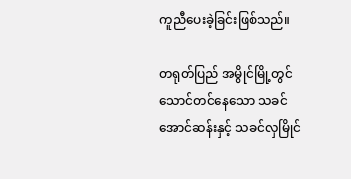ကူညီပေးခဲ့ခြင်းဖြစ်သည်။

တရုတ်ပြည် အမွိုင်မြို့တွင် သောင်တင်နေသော သခင်အောင်ဆန်းနှင့် သခင်လှမြိုင်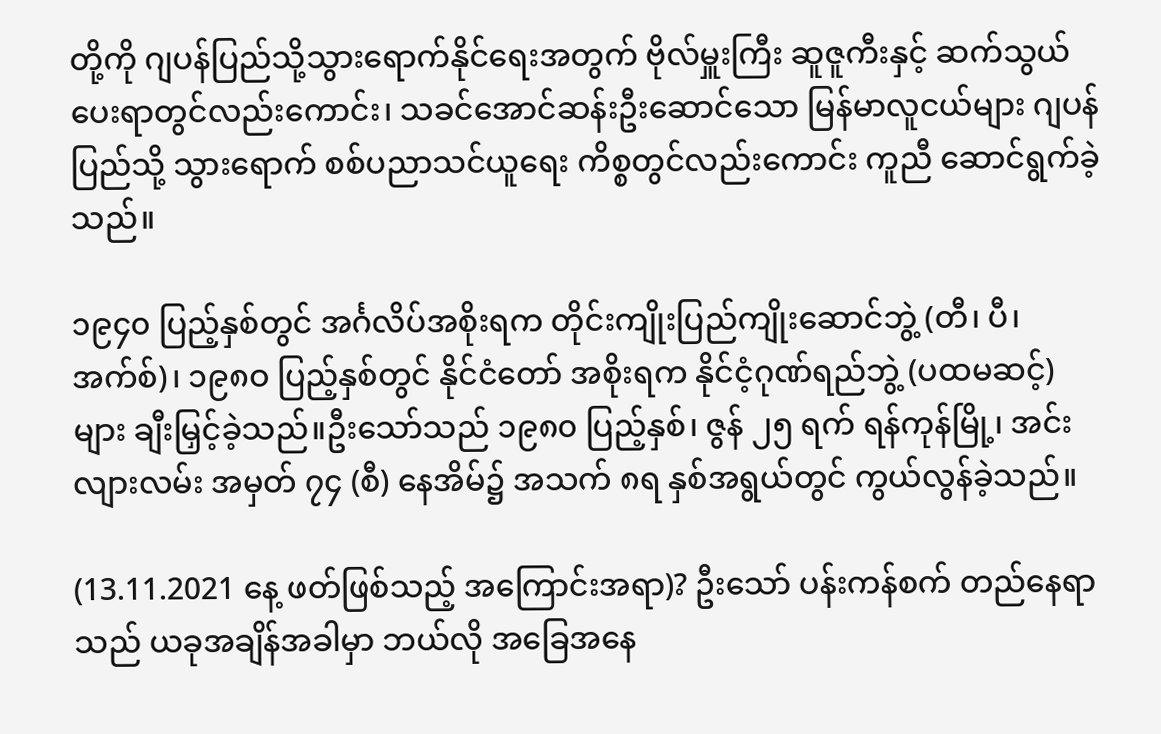တို့ကို ဂျပန်ပြည်သို့သွားရောက်နိုင်ရေးအတွက် ဗိုလ်မှူးကြီး ဆူဇူကီးနှင့် ဆက်သွယ်ပေးရာတွင်လည်းကောင်း၊ သခင်အောင်ဆန်းဦးဆောင်သော မြန်မာလူငယ်များ ဂျပန်ပြည်သို့ သွားရောက် စစ်ပညာသင်ယူရေး ကိစ္စတွင်လည်းကောင်း ကူညီ ဆောင်ရွက်ခဲ့သည်။

၁၉၄၀ ပြည့်နှစ်တွင် အင်္ဂလိပ်အစိုးရက တိုင်းကျိုးပြည်ကျိုးဆောင်ဘွဲ့ (တီ၊ ပီ၊ အက်စ်)၊ ၁၉၈ဝ ပြည့်နှစ်တွင် နိုင်ငံတော် အစိုးရက နိုင်ငံ့ဂုဏ်ရည်ဘွဲ့ (ပထမဆင့်) များ ချီးမြှင့်ခဲ့သည်။ဦးသော်သည် ၁၉၈၀ ပြည့်နှစ်၊ ဇွန် ၂၅ ရက် ရန်ကုန်မြို့၊ အင်းလျားလမ်း အမှတ် ၇၄ (စီ) နေအိမ်၌ အသက် ၈ရ နှစ်အရွယ်တွင် ကွယ်လွန်ခဲ့သည်။

(13.11.2021 နေ့ ဖတ်ဖြစ်သည့် အကြောင်းအရာ)? ဦးသော် ပန်းကန်စက် တည်နေရာသည် ယခုအချိန်အခါမှာ ဘယ်လို အခြေအနေ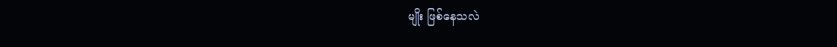မျိုး ဖြစ်နေသလဲ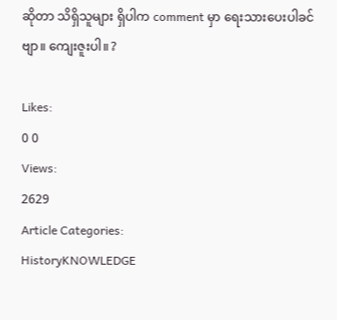ဆိုတာ သိရှိသူများ ရှိပါက comment မှာ ရေးသားပေးပါခင်ဗျာ။ ကျေးဇူးပါ။ ?

Likes:
0 0
Views:
2629
Article Categories:
HistoryKNOWLEDGE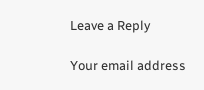Leave a Reply

Your email address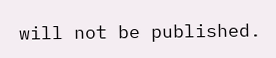will not be published.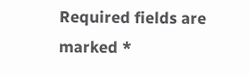Required fields are marked *